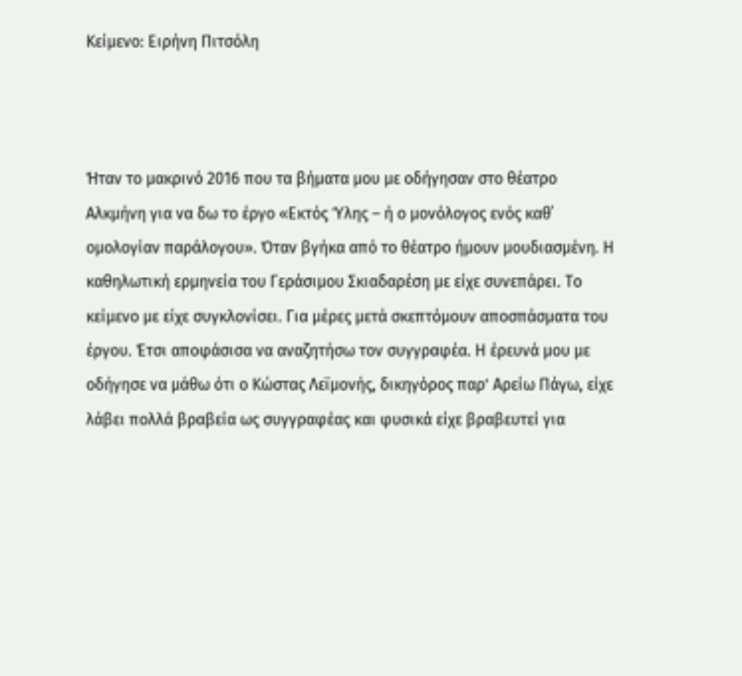Κείμενο: Ειρήνη Πιτσόλη



Ήταν το μακρινό 2016 που τα βήματα μου με οδήγησαν στο θέατρο Αλκμήνη για να δω το έργο «Εκτός Ύλης – ή ο μονόλογος ενός καθ΄ ομολογίαν παράλογου». Όταν βγήκα από το θέατρο ήμουν μουδιασμένη. Η καθηλωτική ερμηνεία του Γεράσιμου Σκιαδαρέση με είχε συνεπάρει. Το κείμενο με είχε συγκλονίσει. Για μέρες μετά σκεπτόμουν αποσπάσματα του έργου. Έτσι αποφάσισα να αναζητήσω τον συγγραφέα. Η έρευνά μου με οδήγησε να μάθω ότι ο Κώστας Λεϊμονής, δικηγόρος παρ’ Αρείω Πάγω, είχε λάβει πολλά βραβεία ως συγγραφέας και φυσικά είχε βραβευτεί για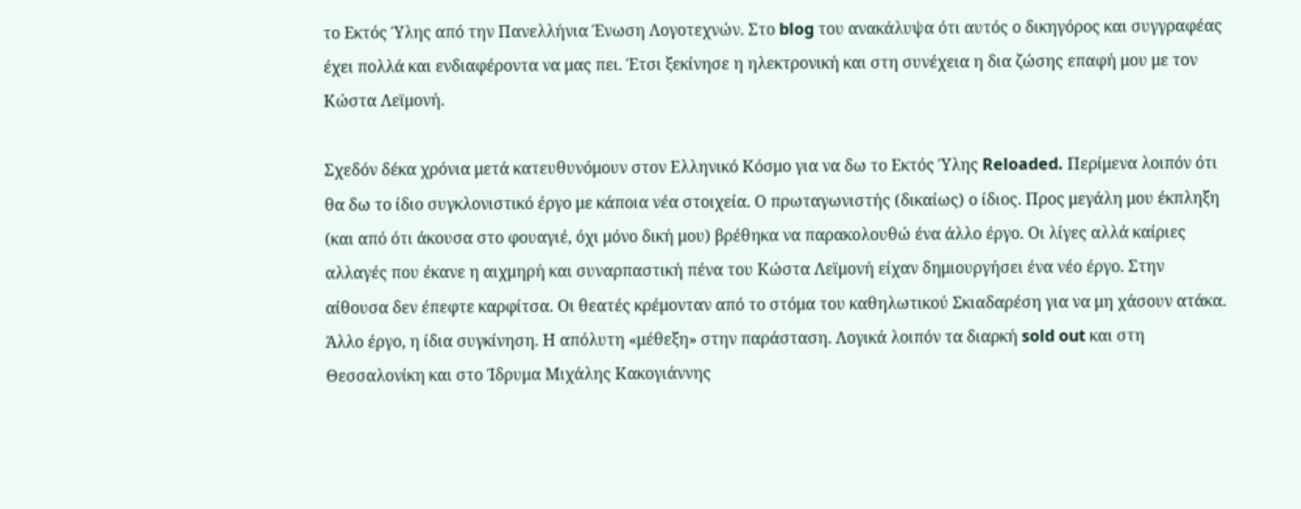το Εκτός Ύλης από την Πανελλήνια Ένωση Λογοτεχνών. Στο blog του ανακάλυψα ότι αυτός ο δικηγόρος και συγγραφέας έχει πολλά και ενδιαφέροντα να μας πει. Έτσι ξεκίνησε η ηλεκτρονική και στη συνέχεια η δια ζώσης επαφή μου με τον Κώστα Λεϊμονή.

Σχεδόν δέκα χρόνια μετά κατευθυνόμουν στον Ελληνικό Κόσμο για να δω το Εκτός Ύλης Reloaded. Περίμενα λοιπόν ότι θα δω το ίδιο συγκλονιστικό έργο με κάποια νέα στοιχεία. Ο πρωταγωνιστής (δικαίως) ο ίδιος. Προς μεγάλη μου έκπληξη (και από ότι άκουσα στο φουαγιέ, όχι μόνο δική μου) βρέθηκα να παρακολουθώ ένα άλλο έργο. Οι λίγες αλλά καίριες αλλαγές που έκανε η αιχμηρή και συναρπαστική πένα του Κώστα Λεϊμονή είχαν δημιουργήσει ένα νέο έργο. Στην αίθουσα δεν έπεφτε καρφίτσα. Οι θεατές κρέμονταν από το στόμα του καθηλωτικού Σκιαδαρέση για να μη χάσουν ατάκα. Άλλο έργο, η ίδια συγκίνηση. Η απόλυτη «μέθεξη» στην παράσταση. Λογικά λοιπόν τα διαρκή sold out και στη Θεσσαλονίκη και στο Ίδρυμα Μιχάλης Κακογιάννης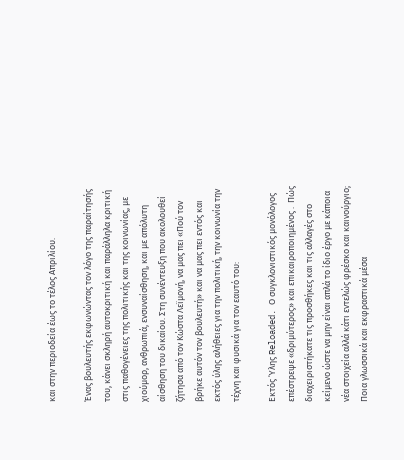και στην περιοδεία έως το τέλος Απριλίου.

Ένας βουλευτής εκφωνώντας τον λόγο της παραίτησής του, κάνει σκληρή αυτοκριτική και παράλληλα κριτική στις παθογένειες της πολιτικής και της κοινωνίας, με χιούμορ, ανθρωπιά, ενσυναίσθηση, και με απόλυτη αίσθηση του δικαίου. Στη συνέντευξη που ακολουθεί ζήτησα από τον Κώστα Λεϊμονή, να μας πει «Πού τον βρήκε αυτόν τον βουλευτή» και να μας πει εντός και εκτός ύλης αλήθειες για την πολιτική, την κοινωνία την τέχνη και φυσικά για τον εαυτό του:

Εκτός Ύλης Reloaded. Ο συγκλονιστικός μονόλογος επέστρεψε «δριμύτερος» και επικαιροποιημένος .  Πώς διαχειριστήκατε τις προσθήκες και τις αλλαγές στο κείμενο ώστε να μην είναι απλά το ίδιο έργο με κάποια νέα στοιχεία αλλά κάτι εντελώς φρέσκο και καινούργιο; Ποια γλωσσικά και εκφραστικά μέσα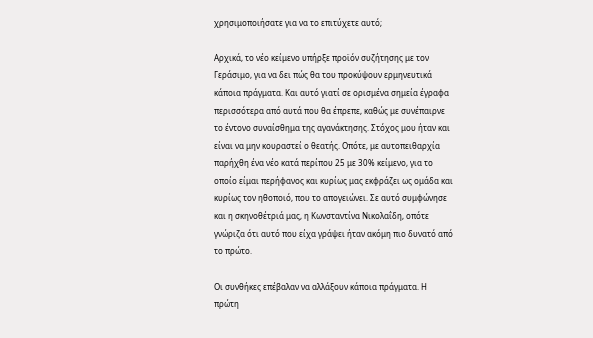χρησιμοποιήσατε για να το επιτύχετε αυτό;

Αρχικά, το νέο κείμενο υπήρξε προϊόν συζήτησης με τον Γεράσιμο, για να δει πώς θα του προκύψουν ερμηνευτικά κάποια πράγματα. Και αυτό γιατί σε ορισμένα σημεία έγραφα περισσότερα από αυτά που θα έπρεπε, καθώς με συνέπαιρνε το έντονο συναίσθημα της αγανάκτησης. Στόχος μου ήταν και είναι να μην κουραστεί ο θεατής. Οπότε, με αυτοπειθαρχία παρήχθη ένα νέο κατά περίπου 25 με 30% κείμενο, για το οποίο είμαι περήφανος και κυρίως μας εκφράζει ως ομάδα και κυρίως τον ηθοποιό, που το απογειώνει. Σε αυτό συμφώνησε και η σκηνοθέτριά μας, η Κωνσταντίνα Νικολαΐδη, οπότε γνώριζα ότι αυτό που είχα γράψει ήταν ακόμη πιο δυνατό από το πρώτο.

Οι συνθήκες επέβαλαν να αλλάξουν κάποια πράγματα. Η πρώτη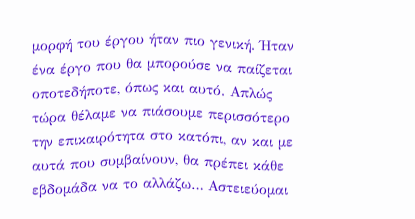μορφή του έργου ήταν πιο γενική. Ήταν ένα έργο που θα μπορούσε να παίζεται οποτεδήποτε, όπως και αυτό. Απλώς τώρα θέλαμε να πιάσουμε περισσότερο την επικαιρότητα στο κατόπι, αν και με αυτά που συμβαίνουν, θα πρέπει κάθε εβδομάδα να το αλλάζω… Αστειεύομαι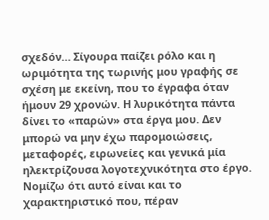σχεδόν… Σίγουρα παίζει ρόλο και η ωριμότητα της τωρινής μου γραφής σε σχέση με εκείνη, που το έγραφα όταν ήμουν 29 χρονών. Η λυρικότητα πάντα δίνει το «παρών» στα έργα μου. Δεν μπορώ να μην έχω παρομοιώσεις, μεταφορές, ειρωνείες και γενικά μία ηλεκτρίζουσα λογοτεχνικότητα στο έργο. Νομίζω ότι αυτό είναι και το χαρακτηριστικό που, πέραν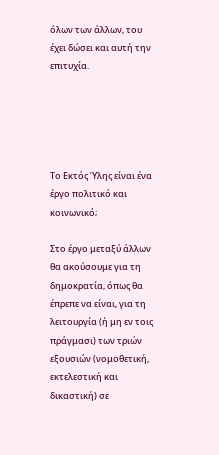όλων των άλλων, του έχει δώσει και αυτή την επιτυχία.





Το Εκτός Ύλης είναι ένα έργο πολιτικό και κοινωνικό;

Στο έργο μεταξύ άλλων θα ακούσουμε για τη δημοκρατία, όπως θα έπρεπε να είναι, για τη λειτουργία (ή μη εν τοις πράγμασι) των τριών εξουσιών (νομοθετική, εκτελεστική και δικαστική) σε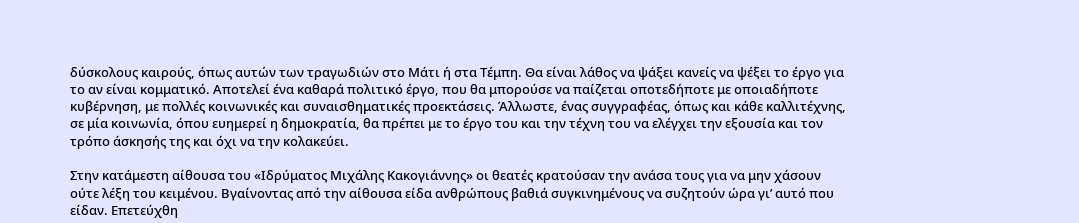δύσκολους καιρούς, όπως αυτών των τραγωδιών στο Μάτι ή στα Τέμπη. Θα είναι λάθος να ψάξει κανείς να ψέξει το έργο για το αν είναι κομματικό. Αποτελεί ένα καθαρά πολιτικό έργο, που θα μπορούσε να παίζεται οποτεδήποτε με οποιαδήποτε κυβέρνηση, με πολλές κοινωνικές και συναισθηματικές προεκτάσεις. Άλλωστε, ένας συγγραφέας, όπως και κάθε καλλιτέχνης, σε μία κοινωνία, όπου ευημερεί η δημοκρατία, θα πρέπει με το έργο του και την τέχνη του να ελέγχει την εξουσία και τον τρόπο άσκησής της και όχι να την κολακεύει.

Στην κατάμεστη αίθουσα του «Ιδρύματος Μιχάλης Κακογιάννης» οι θεατές κρατούσαν την ανάσα τους για να μην χάσουν ούτε λέξη του κειμένου. Βγαίνοντας από την αίθουσα είδα ανθρώπους βαθιά συγκινημένους να συζητούν ώρα γι’ αυτό που είδαν. Επετεύχθη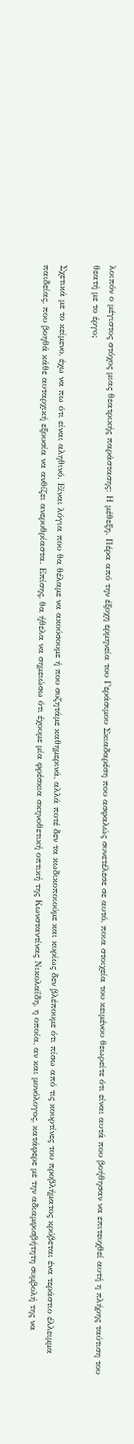λοιπόν ο μέγιστος στόχος μιας θεατρικής παράστασης: Η μέθεξη. Πέρα από την έξοχη ερμηνεία του Γεράσιμου Σκιαδαρέση που ασφαλώς συνετέλεσε σε αυτό, ποια στοιχεία του κειμένου θεωρείτε ότι είναι αυτά που βοήθησαν να επιτευχθεί αυτή η πλήρης ταύτιση του θεατή με το έργο;

Σχετικά με το κείμενο, έχω να πω ότι είναι αληθινό. Είναι λόγια που θα θέλαμε να ακούσουμε ή που συζητάμε καθημερινά, αλλά ποτέ δεν τα κωδικοποιούμε και κυρίως δεν βλέπουμε ότι πίσω από τις κουρτίνες του προβλήματος κρύβεται ένα τεράστιο έλλειμμα παιδείας, που βοηθά κάθε αυταρχική εξουσία να ανθίζει ανερυθρίαστα. Επίσης, θα ήθελα να σημειώσω ότι έχουμε μία φρέσκια σκηνοθετική οπτική της Κωνσταντίνας Νικολαΐδη, η οποία, αν και μονόλογος, κατάφερε με την αδιαμφισβήτητη συμβολή της να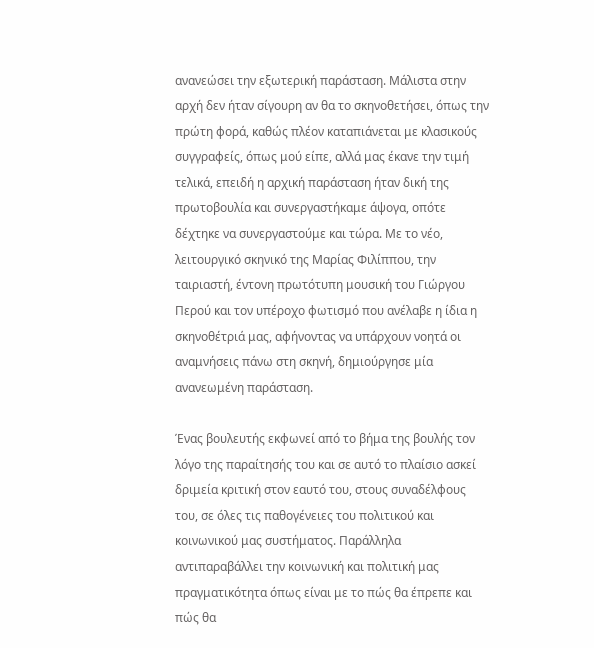ανανεώσει την εξωτερική παράσταση. Μάλιστα στην αρχή δεν ήταν σίγουρη αν θα το σκηνοθετήσει, όπως την πρώτη φορά, καθώς πλέον καταπιάνεται με κλασικούς συγγραφείς, όπως μού είπε, αλλά μας έκανε την τιμή τελικά, επειδή η αρχική παράσταση ήταν δική της πρωτοβουλία και συνεργαστήκαμε άψογα, οπότε δέχτηκε να συνεργαστούμε και τώρα. Με το νέο, λειτουργικό σκηνικό της Μαρίας Φιλίππου, την ταιριαστή, έντονη πρωτότυπη μουσική του Γιώργου Περού και τον υπέροχο φωτισμό που ανέλαβε η ίδια η σκηνοθέτριά μας, αφήνοντας να υπάρχουν νοητά οι αναμνήσεις πάνω στη σκηνή, δημιούργησε μία ανανεωμένη παράσταση.

Ένας βουλευτής εκφωνεί από το βήμα της βουλής τον λόγο της παραίτησής του και σε αυτό το πλαίσιο ασκεί δριμεία κριτική στον εαυτό του, στους συναδέλφους του, σε όλες τις παθογένειες του πολιτικού και κοινωνικού μας συστήματος. Παράλληλα αντιπαραβάλλει την κοινωνική και πολιτική μας πραγματικότητα όπως είναι με το πώς θα έπρεπε και πώς θα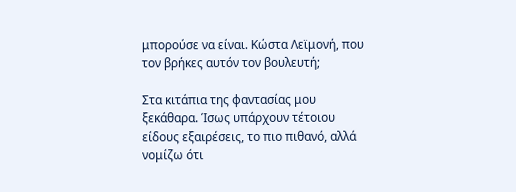μπορούσε να είναι. Κώστα Λεϊμονή, που τον βρήκες αυτόν τον βουλευτή;

Στα κιτάπια της φαντασίας μου ξεκάθαρα. Ίσως υπάρχουν τέτοιου είδους εξαιρέσεις, το πιο πιθανό, αλλά νομίζω ότι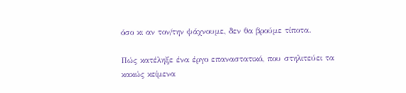όσο κι αν τον/την ψάχνουμε, δεν θα βρούμε τίποτα.

Πώς κατέληξε ένα έργο επαναστατικό, που στηλιτεύει τα κακώς κείμενα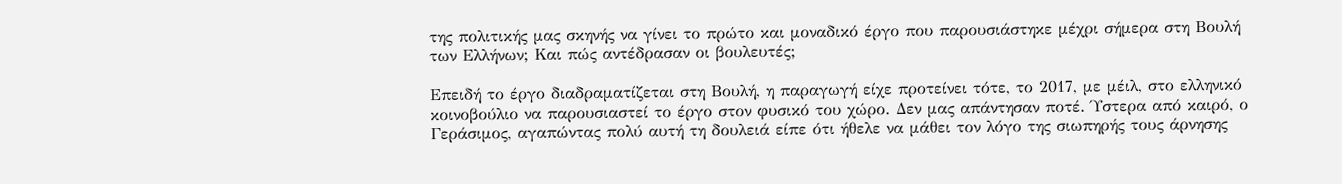της πολιτικής μας σκηνής να γίνει το πρώτο και μοναδικό έργο που παρουσιάστηκε μέχρι σήμερα στη Βουλή των Ελλήνων; Και πώς αντέδρασαν οι βουλευτές;

Επειδή το έργο διαδραματίζεται στη Βουλή, η παραγωγή είχε προτείνει τότε, το 2017, με μέιλ, στο ελληνικό κοινοβούλιο να παρουσιαστεί το έργο στον φυσικό του χώρο. Δεν μας απάντησαν ποτέ. Ύστερα από καιρό, ο Γεράσιμος, αγαπώντας πολύ αυτή τη δουλειά είπε ότι ήθελε να μάθει τον λόγο της σιωπηρής τους άρνησης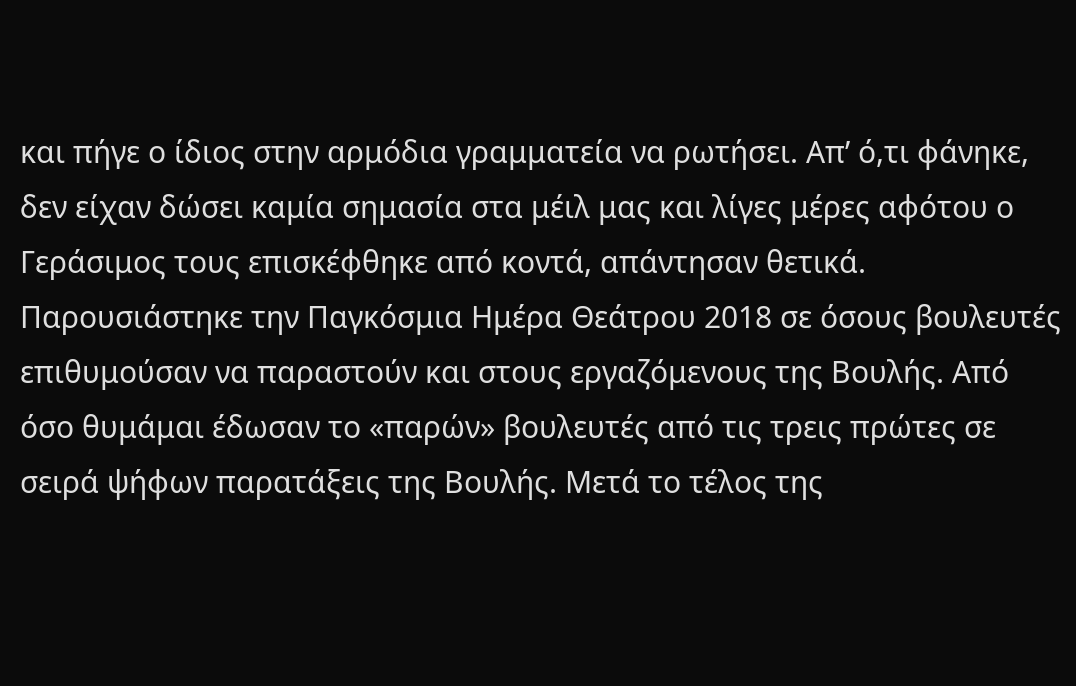και πήγε ο ίδιος στην αρμόδια γραμματεία να ρωτήσει. Απ’ ό,τι φάνηκε, δεν είχαν δώσει καμία σημασία στα μέιλ μας και λίγες μέρες αφότου ο Γεράσιμος τους επισκέφθηκε από κοντά, απάντησαν θετικά. Παρουσιάστηκε την Παγκόσμια Ημέρα Θεάτρου 2018 σε όσους βουλευτές επιθυμούσαν να παραστούν και στους εργαζόμενους της Βουλής. Από όσο θυμάμαι έδωσαν το «παρών» βουλευτές από τις τρεις πρώτες σε σειρά ψήφων παρατάξεις της Βουλής. Μετά το τέλος της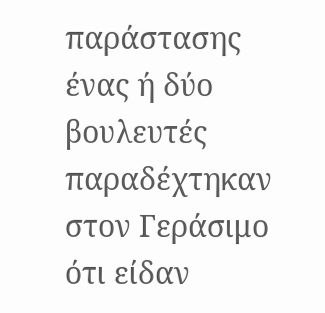παράστασης ένας ή δύο βουλευτές παραδέχτηκαν στον Γεράσιμο ότι είδαν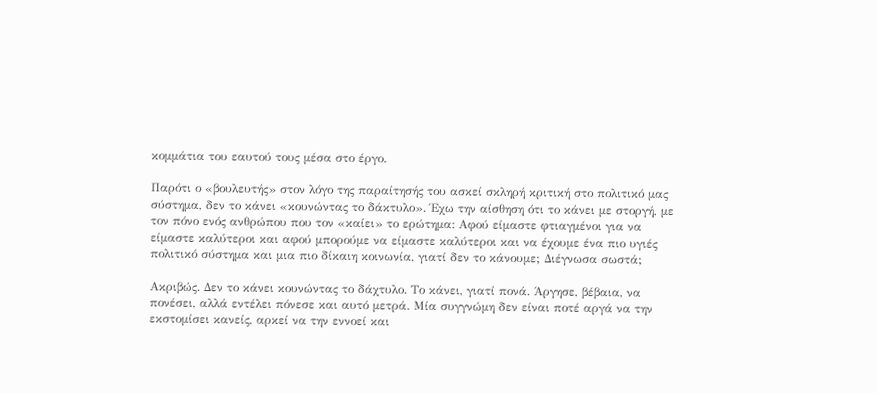κομμάτια του εαυτού τους μέσα στο έργο.

Παρότι ο «βουλευτής» στον λόγο της παραίτησής του ασκεί σκληρή κριτική στο πολιτικό μας σύστημα, δεν το κάνει «κουνώντας το δάκτυλο». Έχω την αίσθηση ότι το κάνει με στοργή, με τον πόνο ενός ανθρώπου που τον «καίει» το ερώτημα: Αφού είμαστε φτιαγμένοι για να είμαστε καλύτεροι και αφού μπορούμε να είμαστε καλύτεροι και να έχουμε ένα πιο υγιές πολιτικό σύστημα και μια πιο δίκαιη κοινωνία, γιατί δεν το κάνουμε; Διέγνωσα σωστά;

Ακριβώς. Δεν το κάνει κουνώντας το δάχτυλο. Το κάνει, γιατί πονά. Άργησε, βέβαια, να πονέσει, αλλά εντέλει πόνεσε και αυτό μετρά. Μία συγγνώμη δεν είναι ποτέ αργά να την εκστομίσει κανείς, αρκεί να την εννοεί και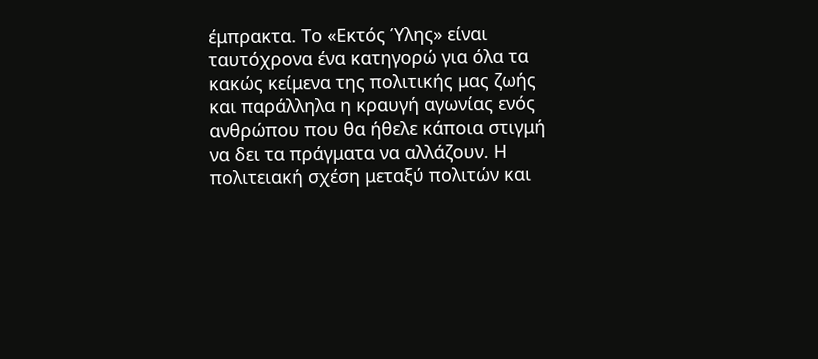έμπρακτα. Το «Εκτός Ύλης» είναι ταυτόχρονα ένα κατηγορώ για όλα τα κακώς κείμενα της πολιτικής μας ζωής και παράλληλα η κραυγή αγωνίας ενός ανθρώπου που θα ήθελε κάποια στιγμή να δει τα πράγματα να αλλάζουν. Η πολιτειακή σχέση μεταξύ πολιτών και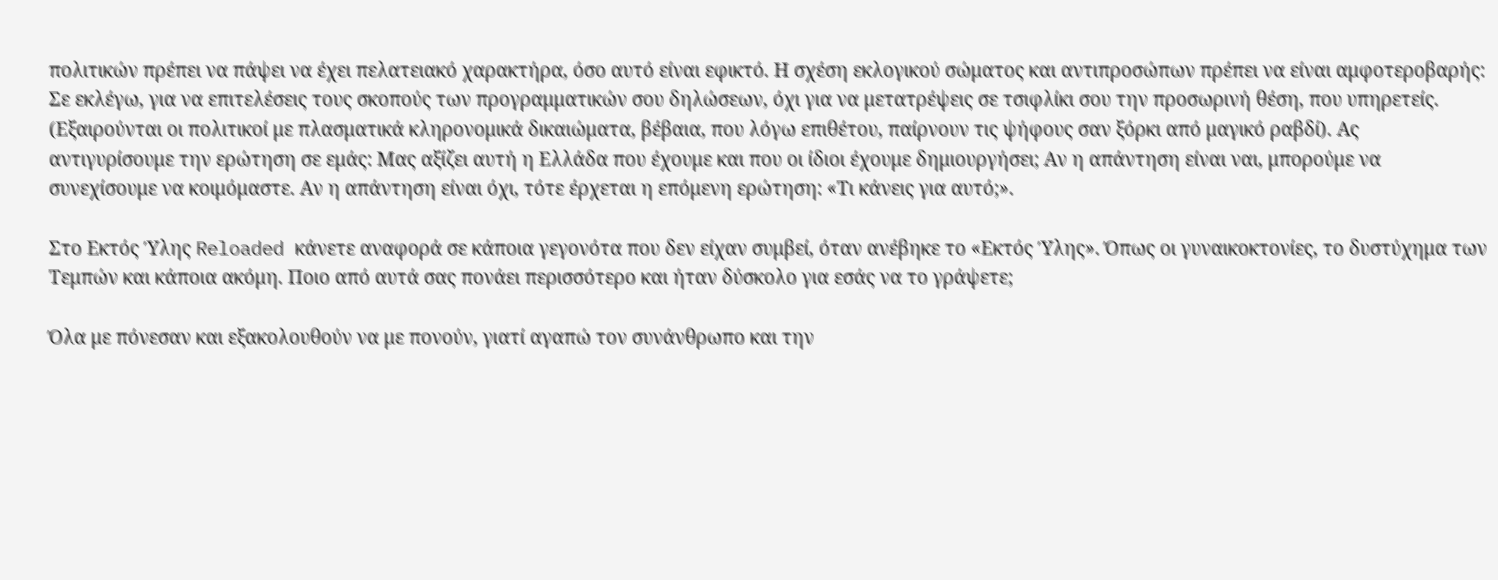πολιτικών πρέπει να πάψει να έχει πελατειακό χαρακτήρα, όσο αυτό είναι εφικτό. Η σχέση εκλογικού σώματος και αντιπροσώπων πρέπει να είναι αμφοτεροβαρής: Σε εκλέγω, για να επιτελέσεις τους σκοπούς των προγραμματικών σου δηλώσεων, όχι για να μετατρέψεις σε τσιφλίκι σου την προσωρινή θέση, που υπηρετείς. (Εξαιρούνται οι πολιτικοί με πλασματικά κληρονομικά δικαιώματα, βέβαια, που λόγω επιθέτου, παίρνουν τις ψήφους σαν ξόρκι από μαγικό ραβδί). Ας αντιγυρίσουμε την ερώτηση σε εμάς: Μας αξίζει αυτή η Ελλάδα που έχουμε και που οι ίδιοι έχουμε δημιουργήσει; Αν η απάντηση είναι ναι, μπορούμε να συνεχίσουμε να κοιμόμαστε. Αν η απάντηση είναι όχι, τότε έρχεται η επόμενη ερώτηση: «Τι κάνεις για αυτό;».

Στο Εκτός Ύλης Reloaded κάνετε αναφορά σε κάποια γεγονότα που δεν είχαν συμβεί, όταν ανέβηκε το «Εκτός Ύλης». Όπως οι γυναικοκτονίες, το δυστύχημα των Τεμπών και κάποια ακόμη. Ποιο από αυτά σας πονάει περισσότερο και ήταν δύσκολο για εσάς να το γράψετε;

Όλα με πόνεσαν και εξακολουθούν να με πονούν, γιατί αγαπώ τον συνάνθρωπο και την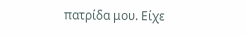πατρίδα μου. Είχε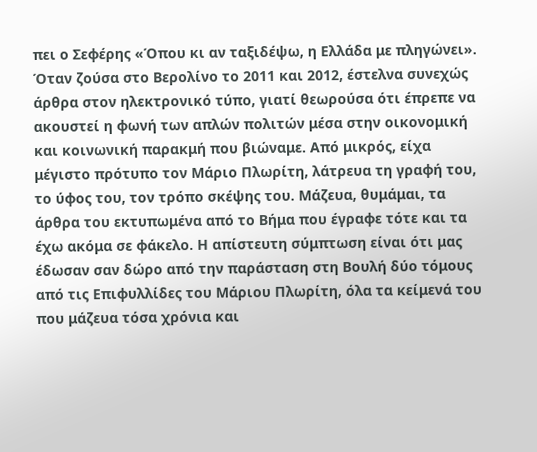πει ο Σεφέρης «Όπου κι αν ταξιδέψω, η Ελλάδα με πληγώνει». Όταν ζούσα στο Βερολίνο το 2011 και 2012, έστελνα συνεχώς άρθρα στον ηλεκτρονικό τύπο, γιατί θεωρούσα ότι έπρεπε να ακουστεί η φωνή των απλών πολιτών μέσα στην οικονομική και κοινωνική παρακμή που βιώναμε. Από μικρός, είχα μέγιστο πρότυπο τον Μάριο Πλωρίτη, λάτρευα τη γραφή του, το ύφος του, τον τρόπο σκέψης του. Μάζευα, θυμάμαι, τα άρθρα του εκτυπωμένα από το Βήμα που έγραφε τότε και τα έχω ακόμα σε φάκελο. Η απίστευτη σύμπτωση είναι ότι μας έδωσαν σαν δώρο από την παράσταση στη Βουλή δύο τόμους από τις Επιφυλλίδες του Μάριου Πλωρίτη, όλα τα κείμενά του που μάζευα τόσα χρόνια και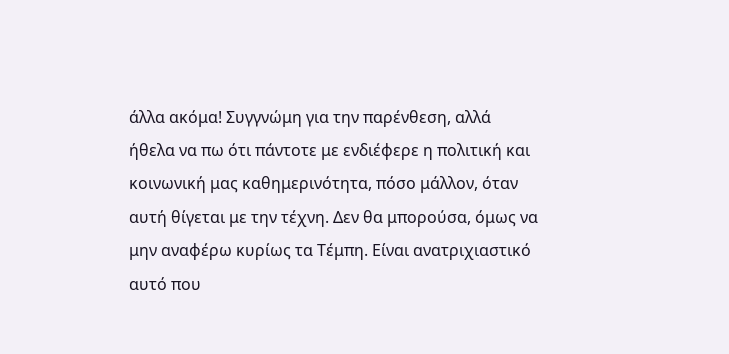άλλα ακόμα! Συγγνώμη για την παρένθεση, αλλά ήθελα να πω ότι πάντοτε με ενδιέφερε η πολιτική και κοινωνική μας καθημερινότητα, πόσο μάλλον, όταν αυτή θίγεται με την τέχνη. Δεν θα μπορούσα, όμως να μην αναφέρω κυρίως τα Τέμπη. Είναι ανατριχιαστικό αυτό που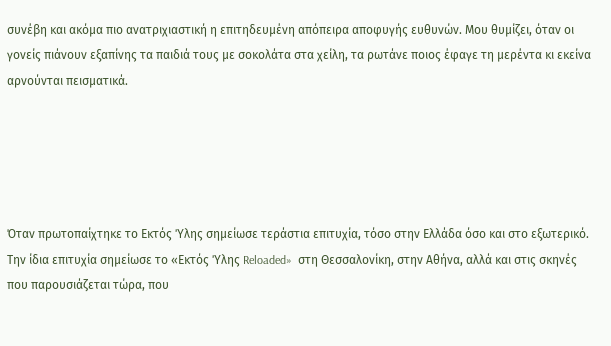συνέβη και ακόμα πιο ανατριχιαστική η επιτηδευμένη απόπειρα αποφυγής ευθυνών. Μου θυμίζει, όταν οι γονείς πιάνουν εξαπίνης τα παιδιά τους με σοκολάτα στα χείλη, τα ρωτάνε ποιος έφαγε τη μερέντα κι εκείνα αρνούνται πεισματικά.





Όταν πρωτοπαίχτηκε το Εκτός Ύλης σημείωσε τεράστια επιτυχία, τόσο στην Ελλάδα όσο και στο εξωτερικό. Την ίδια επιτυχία σημείωσε το «Εκτός Ύλης Reloaded»  στη Θεσσαλονίκη, στην Αθήνα, αλλά και στις σκηνές που παρουσιάζεται τώρα, που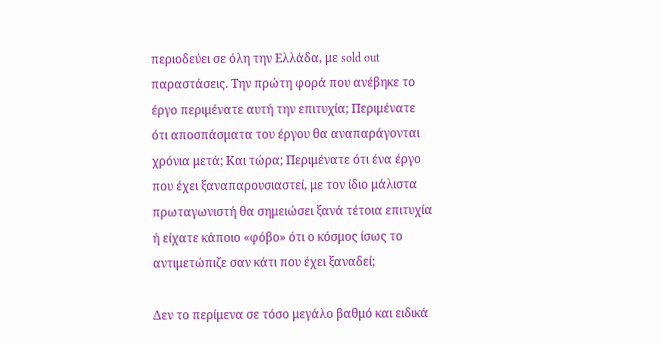περιοδεύει σε όλη την Ελλάδα, με sold out παραστάσεις. Την πρώτη φορά που ανέβηκε το έργο περιμένατε αυτή την επιτυχία; Περιμένατε ότι αποσπάσματα του έργου θα αναπαράγονται χρόνια μετά; Και τώρα; Περιμένατε ότι ένα έργο που έχει ξαναπαρουσιαστεί, με τον ίδιο μάλιστα πρωταγωνιστή θα σημειώσει ξανά τέτοια επιτυχία ή είχατε κάποιο «φόβο» ότι ο κόσμος ίσως το αντιμετώπιζε σαν κάτι που έχει ξαναδεί;

Δεν το περίμενα σε τόσο μεγάλο βαθμό και ειδικά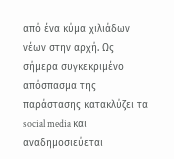από ένα κύμα χιλιάδων νέων στην αρχή. Ως σήμερα συγκεκριμένο απόσπασμα της παράστασης κατακλύζει τα social media και αναδημοσιεύεται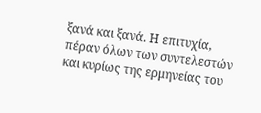ξανά και ξανά. Η επιτυχία, πέραν όλων των συντελεστών και κυρίως της ερμηνείας του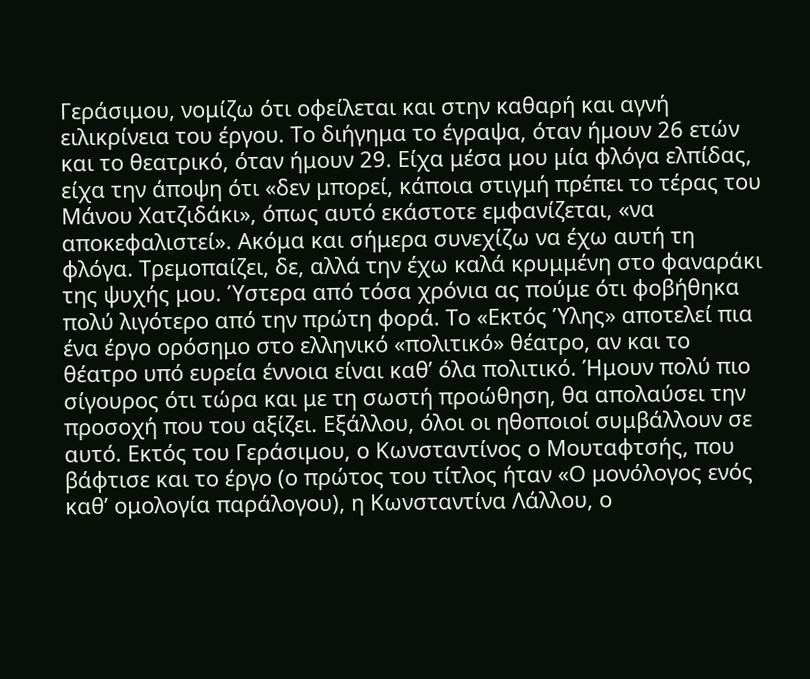Γεράσιμου, νομίζω ότι οφείλεται και στην καθαρή και αγνή ειλικρίνεια του έργου. Το διήγημα το έγραψα, όταν ήμουν 26 ετών και το θεατρικό, όταν ήμουν 29. Είχα μέσα μου μία φλόγα ελπίδας, είχα την άποψη ότι «δεν μπορεί, κάποια στιγμή πρέπει το τέρας του Μάνου Χατζιδάκι», όπως αυτό εκάστοτε εμφανίζεται, «να αποκεφαλιστεί». Ακόμα και σήμερα συνεχίζω να έχω αυτή τη φλόγα. Τρεμοπαίζει, δε, αλλά την έχω καλά κρυμμένη στο φαναράκι της ψυχής μου. Ύστερα από τόσα χρόνια ας πούμε ότι φοβήθηκα πολύ λιγότερο από την πρώτη φορά. Το «Εκτός Ύλης» αποτελεί πια ένα έργο ορόσημο στο ελληνικό «πολιτικό» θέατρο, αν και το θέατρο υπό ευρεία έννοια είναι καθ’ όλα πολιτικό. Ήμουν πολύ πιο σίγουρος ότι τώρα και με τη σωστή προώθηση, θα απολαύσει την προσοχή που του αξίζει. Εξάλλου, όλοι οι ηθοποιοί συμβάλλουν σε αυτό. Εκτός του Γεράσιμου, ο Κωνσταντίνος ο Μουταφτσής, που βάφτισε και το έργο (ο πρώτος του τίτλος ήταν «Ο μονόλογος ενός καθ’ ομολογία παράλογου), η Κωνσταντίνα Λάλλου, ο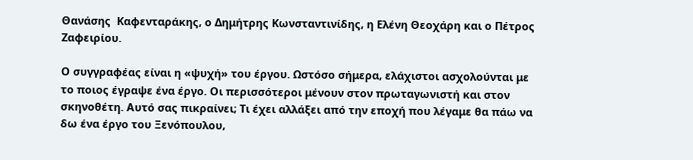Θανάσης  Καφενταράκης, ο Δημήτρης Κωνσταντινίδης, η Ελένη Θεοχάρη και ο Πέτρος Ζαφειρίου.

Ο συγγραφέας είναι η «ψυχή» του έργου. Ωστόσο σήμερα, ελάχιστοι ασχολούνται με το ποιος έγραψε ένα έργο. Οι περισσότεροι μένουν στον πρωταγωνιστή και στον σκηνοθέτη. Αυτό σας πικραίνει; Τι έχει αλλάξει από την εποχή που λέγαμε θα πάω να δω ένα έργο του Ξενόπουλου,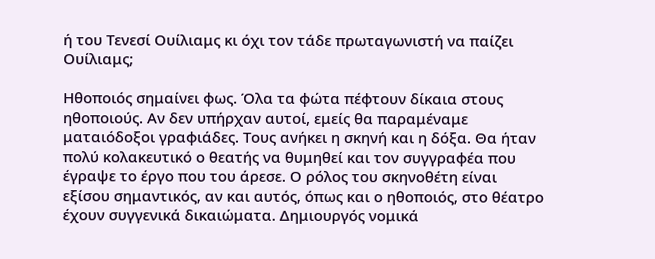ή του Τενεσί Ουίλιαμς κι όχι τον τάδε πρωταγωνιστή να παίζει Ουίλιαμς;

Ηθοποιός σημαίνει φως. Όλα τα φώτα πέφτουν δίκαια στους ηθοποιούς. Αν δεν υπήρχαν αυτοί, εμείς θα παραμέναμε ματαιόδοξοι γραφιάδες. Τους ανήκει η σκηνή και η δόξα. Θα ήταν πολύ κολακευτικό ο θεατής να θυμηθεί και τον συγγραφέα που έγραψε το έργο που του άρεσε. Ο ρόλος του σκηνοθέτη είναι εξίσου σημαντικός, αν και αυτός, όπως και ο ηθοποιός, στο θέατρο έχουν συγγενικά δικαιώματα. Δημιουργός νομικά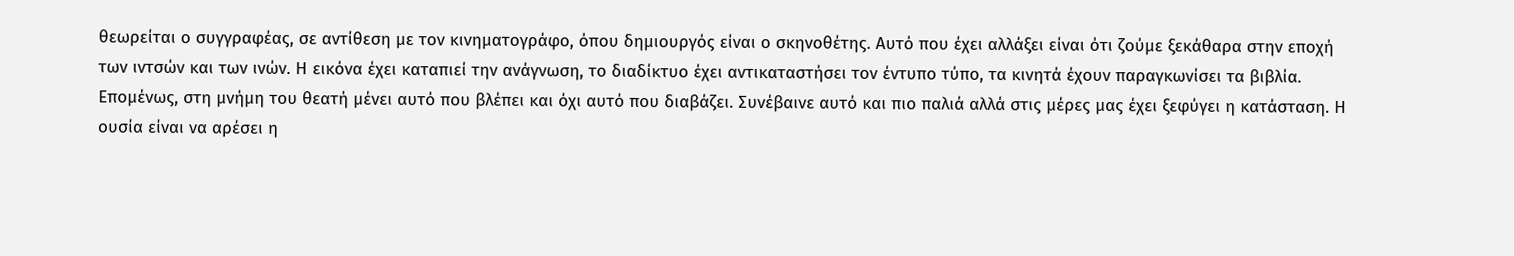θεωρείται ο συγγραφέας, σε αντίθεση με τον κινηματογράφο, όπου δημιουργός είναι ο σκηνοθέτης. Αυτό που έχει αλλάξει είναι ότι ζούμε ξεκάθαρα στην εποχή των ιντσών και των ινών. Η εικόνα έχει καταπιεί την ανάγνωση, το διαδίκτυο έχει αντικαταστήσει τον έντυπο τύπο, τα κινητά έχουν παραγκωνίσει τα βιβλία. Επομένως, στη μνήμη του θεατή μένει αυτό που βλέπει και όχι αυτό που διαβάζει. Συνέβαινε αυτό και πιο παλιά αλλά στις μέρες μας έχει ξεφύγει η κατάσταση. Η ουσία είναι να αρέσει η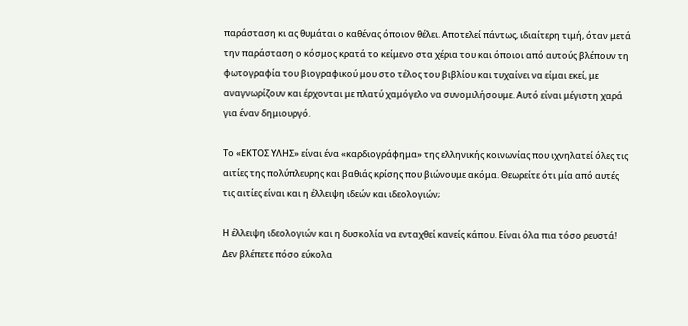παράσταση κι ας θυμάται ο καθένας όποιον θέλει. Αποτελεί πάντως, ιδιαίτερη τιμή, όταν μετά την παράσταση ο κόσμος κρατά το κείμενο στα χέρια του και όποιοι από αυτούς βλέπουν τη φωτογραφία του βιογραφικού μου στο τέλος του βιβλίου και τυχαίνει να είμαι εκεί, με αναγνωρίζουν και έρχονται με πλατύ χαμόγελο να συνομιλήσουμε. Αυτό είναι μέγιστη χαρά για έναν δημιουργό.

Το «ΕΚΤΟΣ ΥΛΗΣ» είναι ένα «καρδιογράφημα» της ελληνικής κοινωνίας που ιχνηλατεί όλες τις αιτίες της πολύπλευρης και βαθιάς κρίσης που βιώνουμε ακόμα. Θεωρείτε ότι μία από αυτές τις αιτίες είναι και η έλλειψη ιδεών και ιδεολογιών;

Η έλλειψη ιδεολογιών και η δυσκολία να ενταχθεί κανείς κάπου. Είναι όλα πια τόσο ρευστά! Δεν βλέπετε πόσο εύκολα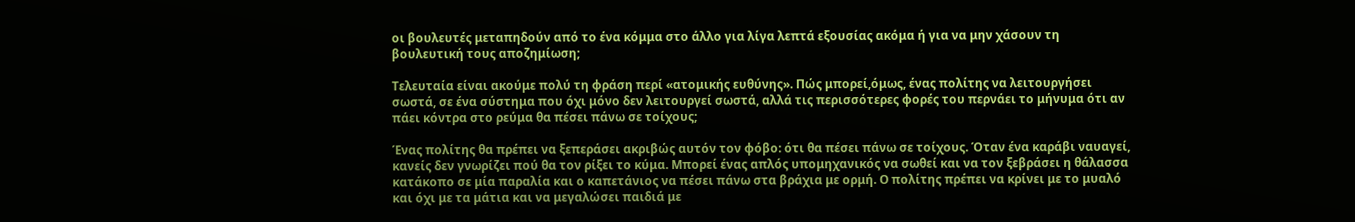οι βουλευτές μεταπηδούν από το ένα κόμμα στο άλλο για λίγα λεπτά εξουσίας ακόμα ή για να μην χάσουν τη βουλευτική τους αποζημίωση;

Τελευταία είναι ακούμε πολύ τη φράση περί «ατομικής ευθύνης». Πώς μπορεί,όμως, ένας πολίτης να λειτουργήσει σωστά, σε ένα σύστημα που όχι μόνο δεν λειτουργεί σωστά, αλλά τις περισσότερες φορές του περνάει το μήνυμα ότι αν πάει κόντρα στο ρεύμα θα πέσει πάνω σε τοίχους;

Ένας πολίτης θα πρέπει να ξεπεράσει ακριβώς αυτόν τον φόβο: ότι θα πέσει πάνω σε τοίχους. Όταν ένα καράβι ναυαγεί, κανείς δεν γνωρίζει πού θα τον ρίξει το κύμα. Μπορεί ένας απλός υπομηχανικός να σωθεί και να τον ξεβράσει η θάλασσα κατάκοπο σε μία παραλία και ο καπετάνιος να πέσει πάνω στα βράχια με ορμή. Ο πολίτης πρέπει να κρίνει με το μυαλό και όχι με τα μάτια και να μεγαλώσει παιδιά με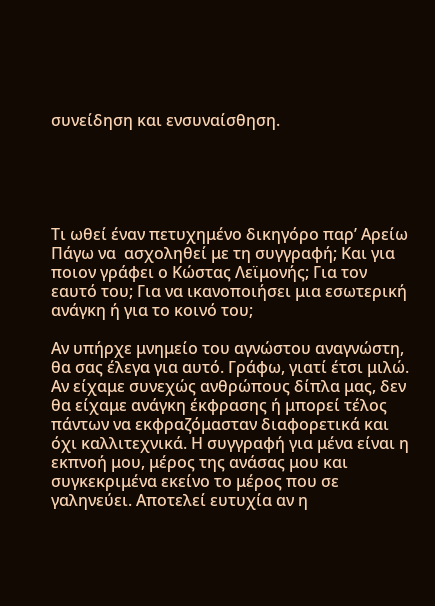συνείδηση και ενσυναίσθηση.





Τι ωθεί έναν πετυχημένο δικηγόρο παρ’ Αρείω Πάγω να  ασχοληθεί με τη συγγραφή; Και για ποιον γράφει ο Κώστας Λεϊμονής; Για τον εαυτό του; Για να ικανοποιήσει μια εσωτερική ανάγκη ή για το κοινό του;

Αν υπήρχε μνημείο του αγνώστου αναγνώστη, θα σας έλεγα για αυτό. Γράφω, γιατί έτσι μιλώ. Αν είχαμε συνεχώς ανθρώπους δίπλα μας, δεν θα είχαμε ανάγκη έκφρασης ή μπορεί τέλος πάντων να εκφραζόμασταν διαφορετικά και όχι καλλιτεχνικά. Η συγγραφή για μένα είναι η εκπνοή μου, μέρος της ανάσας μου και συγκεκριμένα εκείνο το μέρος που σε γαληνεύει. Αποτελεί ευτυχία αν η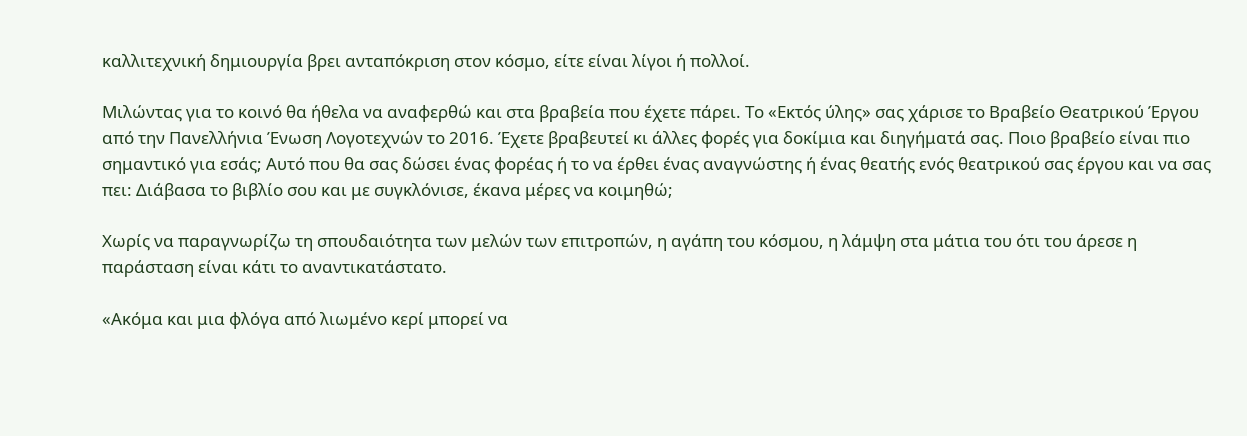καλλιτεχνική δημιουργία βρει ανταπόκριση στον κόσμο, είτε είναι λίγοι ή πολλοί.

Μιλώντας για το κοινό θα ήθελα να αναφερθώ και στα βραβεία που έχετε πάρει. Το «Εκτός ύλης» σας χάρισε το Βραβείο Θεατρικού Έργου από την Πανελλήνια Ένωση Λογοτεχνών το 2016. Έχετε βραβευτεί κι άλλες φορές για δοκίμια και διηγήματά σας. Ποιο βραβείο είναι πιο σημαντικό για εσάς; Αυτό που θα σας δώσει ένας φορέας ή το να έρθει ένας αναγνώστης ή ένας θεατής ενός θεατρικού σας έργου και να σας πει: Διάβασα το βιβλίο σου και με συγκλόνισε, έκανα μέρες να κοιμηθώ;

Χωρίς να παραγνωρίζω τη σπουδαιότητα των μελών των επιτροπών, η αγάπη του κόσμου, η λάμψη στα μάτια του ότι του άρεσε η παράσταση είναι κάτι το αναντικατάστατο.

«Ακόμα και μια φλόγα από λιωμένο κερί μπορεί να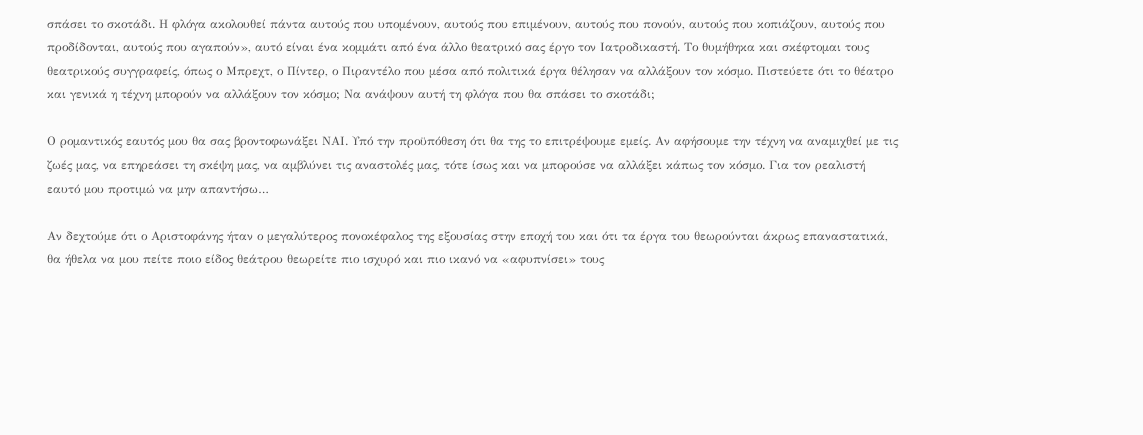σπάσει το σκοτάδι. Η φλόγα ακολουθεί πάντα αυτούς που υπομένουν, αυτούς που επιμένουν, αυτούς που πονούν, αυτούς που κοπιάζουν, αυτούς που προδίδονται, αυτούς που αγαπούν», αυτό είναι ένα κομμάτι από ένα άλλο θεατρικό σας έργο τον Ιατροδικαστή. Το θυμήθηκα και σκέφτομαι τους θεατρικούς συγγραφείς, όπως ο Μπρεχτ, ο Πίντερ, ο Πιραντέλο που μέσα από πολιτικά έργα θέλησαν να αλλάξουν τον κόσμο. Πιστεύετε ότι το θέατρο και γενικά η τέχνη μπορούν να αλλάξουν τον κόσμο; Να ανάψουν αυτή τη φλόγα που θα σπάσει το σκοτάδι;

Ο ρομαντικός εαυτός μου θα σας βροντοφωνάξει ΝΑΙ. Υπό την προϋπόθεση ότι θα της το επιτρέψουμε εμείς. Αν αφήσουμε την τέχνη να αναμιχθεί με τις ζωές μας, να επηρεάσει τη σκέψη μας, να αμβλύνει τις αναστολές μας, τότε ίσως και να μπορούσε να αλλάξει κάπως τον κόσμο. Για τον ρεαλιστή εαυτό μου προτιμώ να μην απαντήσω…

Αν δεχτούμε ότι ο Αριστοφάνης ήταν ο μεγαλύτερος πονοκέφαλος της εξουσίας στην εποχή του και ότι τα έργα του θεωρούνται άκρως επαναστατικά, θα ήθελα να μου πείτε ποιο είδος θεάτρου θεωρείτε πιο ισχυρό και πιο ικανό να «αφυπνίσει» τους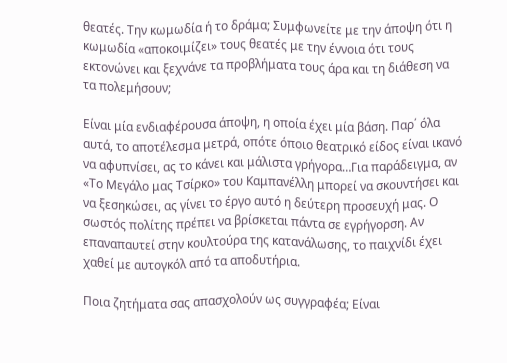θεατές. Την κωμωδία ή το δράμα; Συμφωνείτε με την άποψη ότι η κωμωδία «αποκοιμίζει» τους θεατές με την έννοια ότι τους εκτονώνει και ξεχνάνε τα προβλήματα τους άρα και τη διάθεση να τα πολεμήσουν;

Είναι μία ενδιαφέρουσα άποψη, η οποία έχει μία βάση. Παρ΄ όλα αυτά, το αποτέλεσμα μετρά, οπότε όποιο θεατρικό είδος είναι ικανό να αφυπνίσει, ας το κάνει και μάλιστα γρήγορα…Για παράδειγμα, αν «Το Μεγάλο μας Τσίρκο» του Καμπανέλλη μπορεί να σκουντήσει και να ξεσηκώσει, ας γίνει το έργο αυτό η δεύτερη προσευχή μας. Ο σωστός πολίτης πρέπει να βρίσκεται πάντα σε εγρήγορση. Αν επαναπαυτεί στην κουλτούρα της κατανάλωσης, το παιχνίδι έχει χαθεί με αυτογκόλ από τα αποδυτήρια.

Ποια ζητήματα σας απασχολούν ως συγγραφέα; Είναι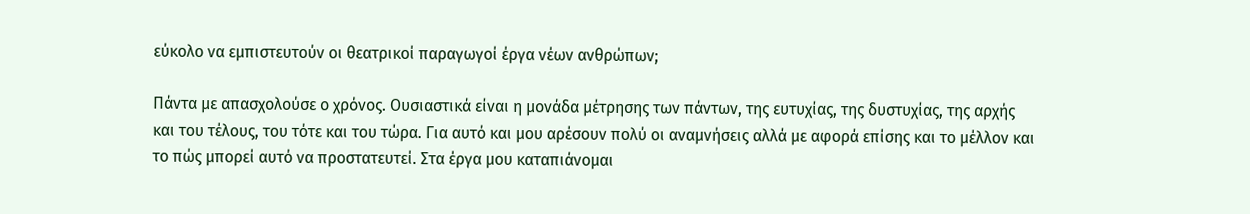εύκολο να εμπιστευτούν οι θεατρικοί παραγωγοί έργα νέων ανθρώπων;

Πάντα με απασχολούσε ο χρόνος. Ουσιαστικά είναι η μονάδα μέτρησης των πάντων, της ευτυχίας, της δυστυχίας, της αρχής και του τέλους, του τότε και του τώρα. Για αυτό και μου αρέσουν πολύ οι αναμνήσεις αλλά με αφορά επίσης και το μέλλον και το πώς μπορεί αυτό να προστατευτεί. Στα έργα μου καταπιάνομαι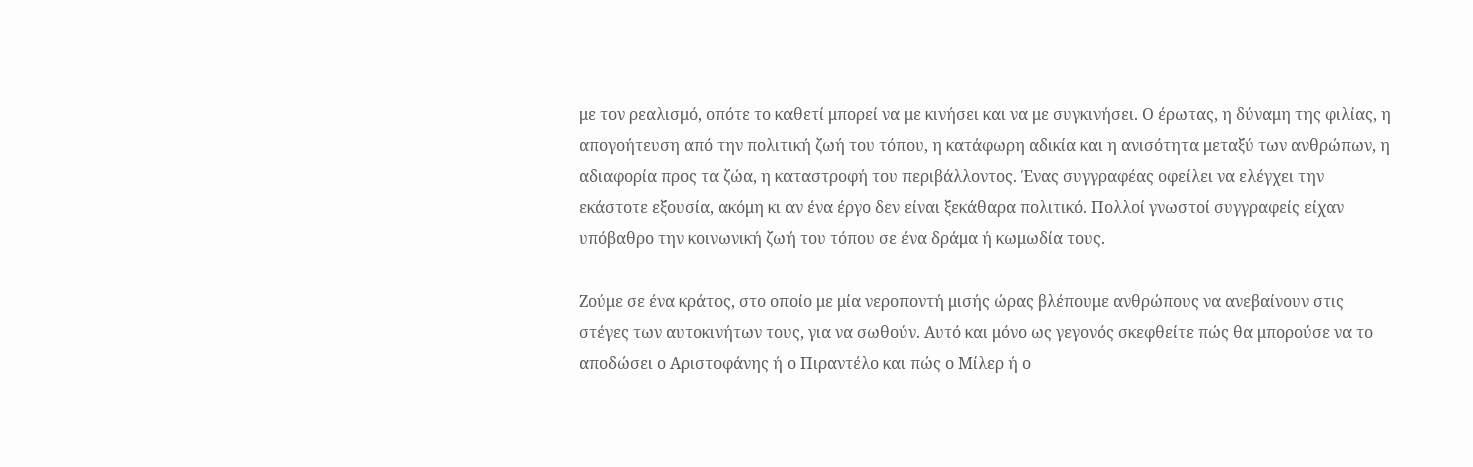με τον ρεαλισμό, οπότε το καθετί μπορεί να με κινήσει και να με συγκινήσει. Ο έρωτας, η δύναμη της φιλίας, η απογοήτευση από την πολιτική ζωή του τόπου, η κατάφωρη αδικία και η ανισότητα μεταξύ των ανθρώπων, η αδιαφορία προς τα ζώα, η καταστροφή του περιβάλλοντος. Ένας συγγραφέας οφείλει να ελέγχει την εκάστοτε εξουσία, ακόμη κι αν ένα έργο δεν είναι ξεκάθαρα πολιτικό. Πολλοί γνωστοί συγγραφείς είχαν υπόβαθρο την κοινωνική ζωή του τόπου σε ένα δράμα ή κωμωδία τους.

Ζούμε σε ένα κράτος, στο οποίο με μία νεροποντή μισής ώρας βλέπουμε ανθρώπους να ανεβαίνουν στις στέγες των αυτοκινήτων τους, για να σωθούν. Αυτό και μόνο ως γεγονός σκεφθείτε πώς θα μπορούσε να το αποδώσει ο Αριστοφάνης ή ο Πιραντέλο και πώς ο Μίλερ ή ο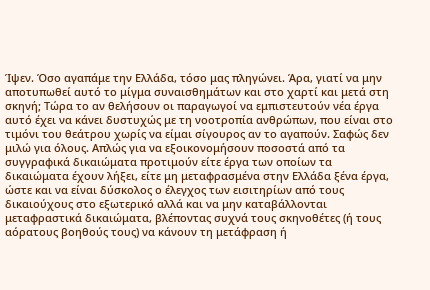Ίψεν. Όσο αγαπάμε την Ελλάδα, τόσο μας πληγώνει. Άρα, γιατί να μην αποτυπωθεί αυτό το μίγμα συναισθημάτων και στο χαρτί και μετά στη σκηνή; Τώρα το αν θελήσουν οι παραγωγοί να εμπιστευτούν νέα έργα αυτό έχει να κάνει δυστυχώς με τη νοοτροπία ανθρώπων, που είναι στο τιμόνι του θεάτρου χωρίς να είμαι σίγουρος αν το αγαπούν. Σαφώς δεν μιλώ για όλους. Απλώς για να εξοικονομήσουν ποσοστά από τα συγγραφικά δικαιώματα προτιμούν είτε έργα των οποίων τα δικαιώματα έχουν λήξει, είτε μη μεταφρασμένα στην Ελλάδα ξένα έργα, ώστε και να είναι δύσκολος ο έλεγχος των εισιτηρίων από τους δικαιούχους στο εξωτερικό αλλά και να μην καταβάλλονται μεταφραστικά δικαιώματα, βλέποντας συχνά τους σκηνοθέτες (ή τους αόρατους βοηθούς τους) να κάνουν τη μετάφραση ή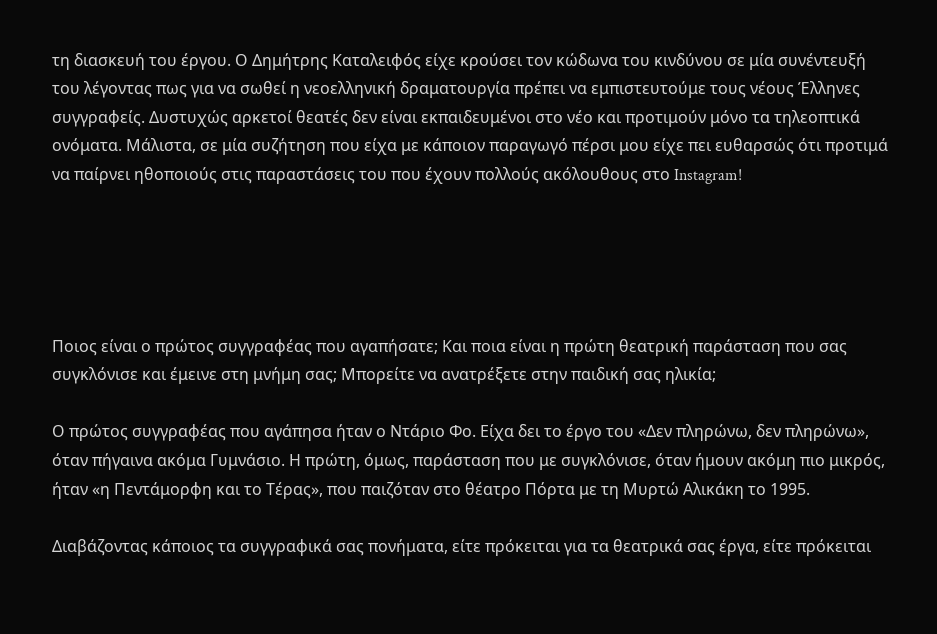τη διασκευή του έργου. Ο Δημήτρης Καταλειφός είχε κρούσει τον κώδωνα του κινδύνου σε μία συνέντευξή του λέγοντας πως για να σωθεί η νεοελληνική δραματουργία πρέπει να εμπιστευτούμε τους νέους Έλληνες συγγραφείς. Δυστυχώς αρκετοί θεατές δεν είναι εκπαιδευμένοι στο νέο και προτιμούν μόνο τα τηλεοπτικά ονόματα. Μάλιστα, σε μία συζήτηση που είχα με κάποιον παραγωγό πέρσι μου είχε πει ευθαρσώς ότι προτιμά να παίρνει ηθοποιούς στις παραστάσεις του που έχουν πολλούς ακόλουθους στο Instagram!





Ποιος είναι ο πρώτος συγγραφέας που αγαπήσατε; Και ποια είναι η πρώτη θεατρική παράσταση που σας συγκλόνισε και έμεινε στη μνήμη σας; Μπορείτε να ανατρέξετε στην παιδική σας ηλικία;

Ο πρώτος συγγραφέας που αγάπησα ήταν ο Ντάριο Φο. Είχα δει το έργο του «Δεν πληρώνω, δεν πληρώνω», όταν πήγαινα ακόμα Γυμνάσιο. Η πρώτη, όμως, παράσταση που με συγκλόνισε, όταν ήμουν ακόμη πιο μικρός, ήταν «η Πεντάμορφη και το Τέρας», που παιζόταν στο θέατρο Πόρτα με τη Μυρτώ Αλικάκη το 1995.

Διαβάζοντας κάποιος τα συγγραφικά σας πονήματα, είτε πρόκειται για τα θεατρικά σας έργα, είτε πρόκειται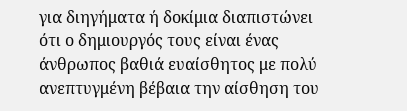για διηγήματα ή δοκίμια διαπιστώνει ότι ο δημιουργός τους είναι ένας άνθρωπος βαθιά ευαίσθητος με πολύ ανεπτυγμένη βέβαια την αίσθηση του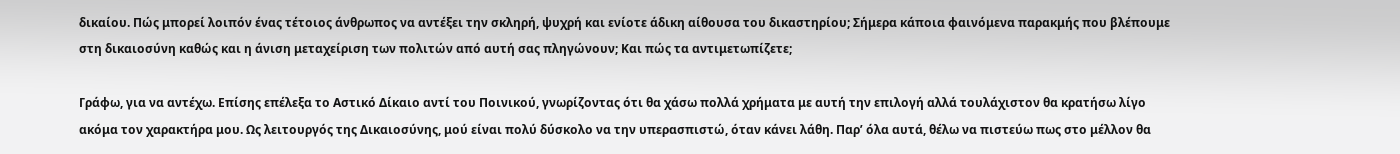δικαίου. Πώς μπορεί λοιπόν ένας τέτοιος άνθρωπος να αντέξει την σκληρή, ψυχρή και ενίοτε άδικη αίθουσα του δικαστηρίου; Σήμερα κάποια φαινόμενα παρακμής που βλέπουμε στη δικαιοσύνη καθώς και η άνιση μεταχείριση των πολιτών από αυτή σας πληγώνουν; Και πώς τα αντιμετωπίζετε;

Γράφω, για να αντέχω. Επίσης επέλεξα το Αστικό Δίκαιο αντί του Ποινικού, γνωρίζοντας ότι θα χάσω πολλά χρήματα με αυτή την επιλογή αλλά τουλάχιστον θα κρατήσω λίγο ακόμα τον χαρακτήρα μου. Ως λειτουργός της Δικαιοσύνης, μού είναι πολύ δύσκολο να την υπερασπιστώ, όταν κάνει λάθη. Παρ’ όλα αυτά, θέλω να πιστεύω πως στο μέλλον θα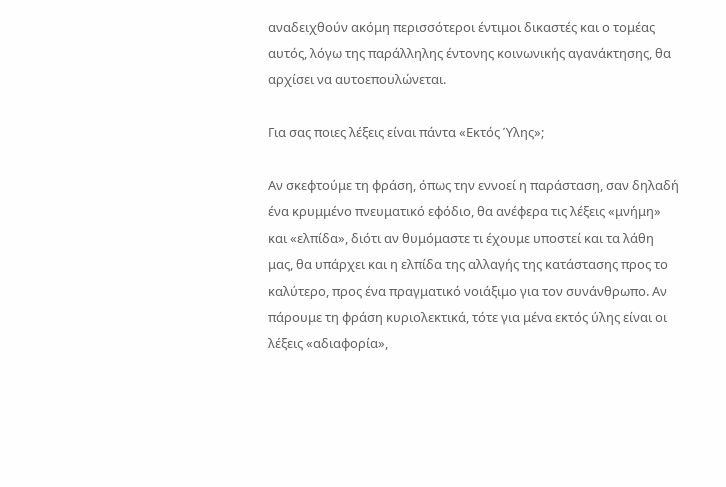αναδειχθούν ακόμη περισσότεροι έντιμοι δικαστές και ο τομέας αυτός, λόγω της παράλληλης έντονης κοινωνικής αγανάκτησης, θα αρχίσει να αυτοεπουλώνεται.

Για σας ποιες λέξεις είναι πάντα «Εκτός Ύλης»;

Αν σκεφτούμε τη φράση, όπως την εννοεί η παράσταση, σαν δηλαδή ένα κρυμμένο πνευματικό εφόδιο, θα ανέφερα τις λέξεις «μνήμη» και «ελπίδα», διότι αν θυμόμαστε τι έχουμε υποστεί και τα λάθη μας, θα υπάρχει και η ελπίδα της αλλαγής της κατάστασης προς το καλύτερο, προς ένα πραγματικό νοιάξιμο για τον συνάνθρωπο. Αν πάρουμε τη φράση κυριολεκτικά, τότε για μένα εκτός ύλης είναι οι λέξεις «αδιαφορία»,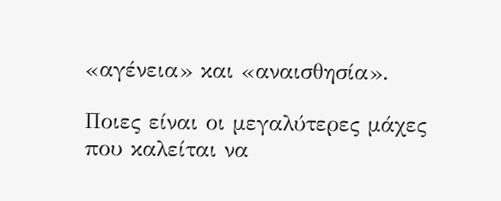«αγένεια» και «αναισθησία».

Ποιες είναι οι μεγαλύτερες μάχες που καλείται να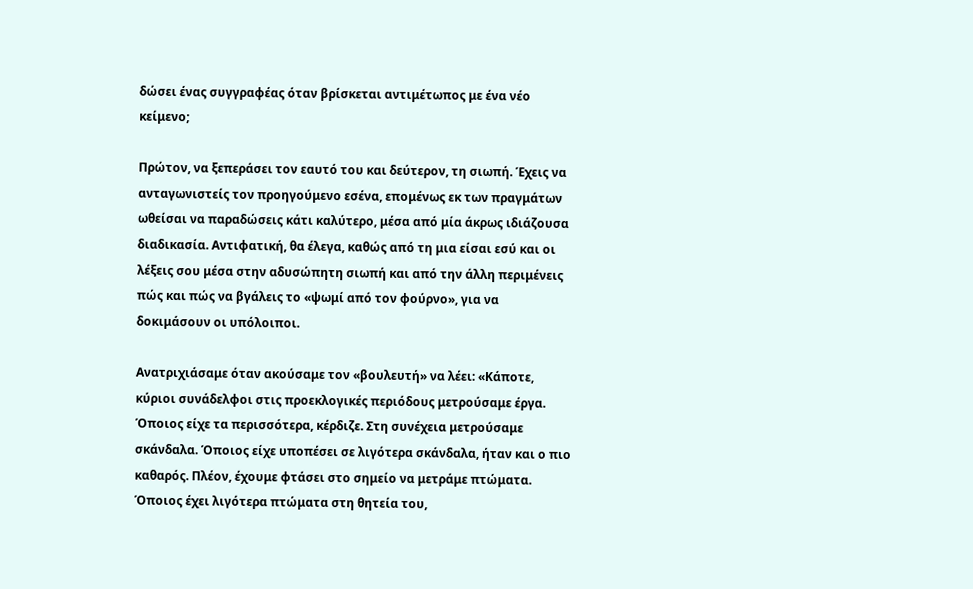δώσει ένας συγγραφέας όταν βρίσκεται αντιμέτωπος με ένα νέο κείμενο;

Πρώτον, να ξεπεράσει τον εαυτό του και δεύτερον, τη σιωπή. Έχεις να ανταγωνιστείς τον προηγούμενο εσένα, επομένως εκ των πραγμάτων ωθείσαι να παραδώσεις κάτι καλύτερο, μέσα από μία άκρως ιδιάζουσα διαδικασία. Αντιφατική, θα έλεγα, καθώς από τη μια είσαι εσύ και οι λέξεις σου μέσα στην αδυσώπητη σιωπή και από την άλλη περιμένεις πώς και πώς να βγάλεις το «ψωμί από τον φούρνο», για να δοκιμάσουν οι υπόλοιποι.

Ανατριχιάσαμε όταν ακούσαμε τον «βουλευτή» να λέει: «Κάποτε, κύριοι συνάδελφοι στις προεκλογικές περιόδους μετρούσαμε έργα. Όποιος είχε τα περισσότερα, κέρδιζε. Στη συνέχεια μετρούσαμε σκάνδαλα. Όποιος είχε υποπέσει σε λιγότερα σκάνδαλα, ήταν και ο πιο καθαρός. Πλέον, έχουμε φτάσει στο σημείο να μετράμε πτώματα. Όποιος έχει λιγότερα πτώματα στη θητεία του,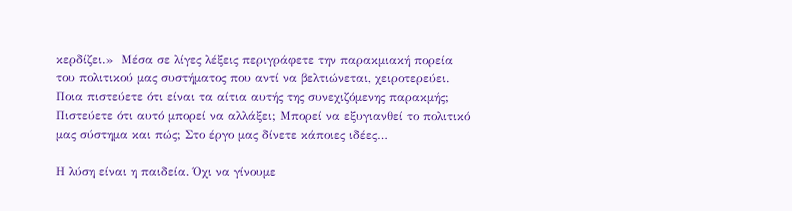κερδίζει.»  Μέσα σε λίγες λέξεις περιγράφετε την παρακμιακή πορεία του πολιτικού μας συστήματος που αντί να βελτιώνεται, χειροτερεύει. Ποια πιστεύετε ότι είναι τα αίτια αυτής της συνεχιζόμενης παρακμής; Πιστεύετε ότι αυτό μπορεί να αλλάξει; Μπορεί να εξυγιανθεί το πολιτικό μας σύστημα και πώς; Στο έργο μας δίνετε κάποιες ιδέες…

Η λύση είναι η παιδεία. Όχι να γίνουμε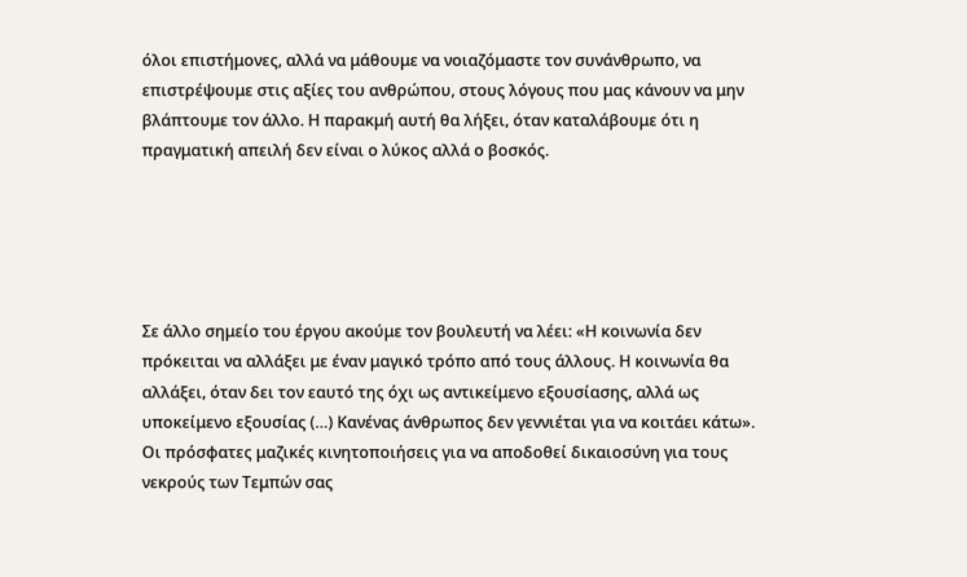όλοι επιστήμονες, αλλά να μάθουμε να νοιαζόμαστε τον συνάνθρωπο, να επιστρέψουμε στις αξίες του ανθρώπου, στους λόγους που μας κάνουν να μην βλάπτουμε τον άλλο. Η παρακμή αυτή θα λήξει, όταν καταλάβουμε ότι η πραγματική απειλή δεν είναι ο λύκος αλλά ο βοσκός.





Σε άλλο σημείο του έργου ακούμε τον βουλευτή να λέει: «Η κοινωνία δεν πρόκειται να αλλάξει με έναν μαγικό τρόπο από τους άλλους. Η κοινωνία θα αλλάξει, όταν δει τον εαυτό της όχι ως αντικείμενο εξουσίασης, αλλά ως υποκείμενο εξουσίας (…) Κανένας άνθρωπος δεν γεννιέται για να κοιτάει κάτω». Οι πρόσφατες μαζικές κινητοποιήσεις για να αποδοθεί δικαιοσύνη για τους νεκρούς των Τεμπών σας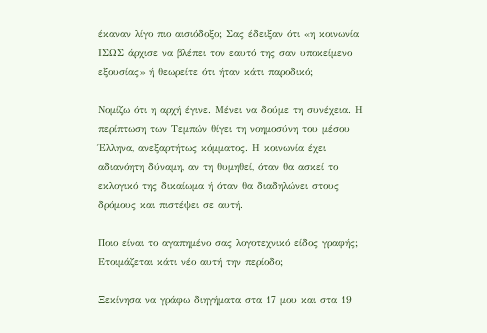έκαναν λίγο πιο αισιόδοξο; Σας έδειξαν ότι «η κοινωνία ΙΣΩΣ άρχισε να βλέπει τον εαυτό της σαν υποκείμενο εξουσίας» ή θεωρείτε ότι ήταν κάτι παροδικό;

Νομίζω ότι η αρχή έγινε. Μένει να δούμε τη συνέχεια. Η περίπτωση των Τεμπών θίγει τη νοημοσύνη του μέσου Έλληνα, ανεξαρτήτως κόμματος. Η κοινωνία έχει αδιανόητη δύναμη, αν τη θυμηθεί, όταν θα ασκεί το εκλογικό της δικαίωμα ή όταν θα διαδηλώνει στους δρόμους και πιστέψει σε αυτή.

Ποιο είναι το αγαπημένο σας λογοτεχνικό είδος γραφής; Ετοιμάζεται κάτι νέο αυτή την περίοδο;

Ξεκίνησα να γράφω διηγήματα στα 17 μου και στα 19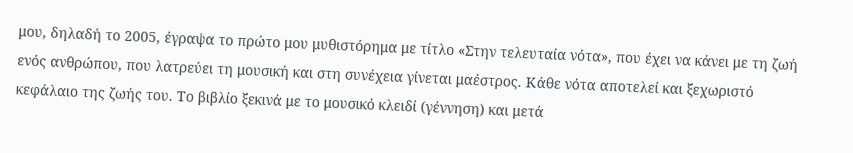μου, δηλαδή το 2005, έγραψα το πρώτο μου μυθιστόρημα με τίτλο «Στην τελευταία νότα», που έχει να κάνει με τη ζωή ενός ανθρώπου, που λατρεύει τη μουσική και στη συνέχεια γίνεται μαέστρος. Κάθε νότα αποτελεί και ξεχωριστό κεφάλαιο της ζωής του. Το βιβλίο ξεκινά με το μουσικό κλειδί (γέννηση) και μετά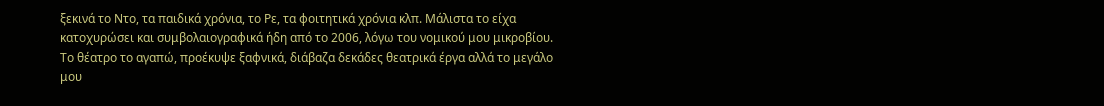ξεκινά το Ντο, τα παιδικά χρόνια, το Ρε, τα φοιτητικά χρόνια κλπ. Μάλιστα το είχα κατοχυρώσει και συμβολαιογραφικά ήδη από το 2006, λόγω του νομικού μου μικροβίου. Το θέατρο το αγαπώ, προέκυψε ξαφνικά, διάβαζα δεκάδες θεατρικά έργα αλλά το μεγάλο μου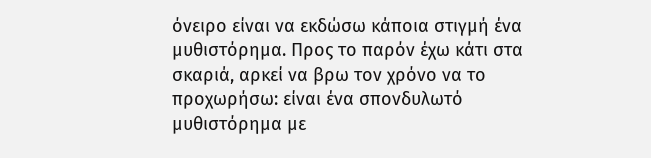όνειρο είναι να εκδώσω κάποια στιγμή ένα μυθιστόρημα. Προς το παρόν έχω κάτι στα σκαριά, αρκεί να βρω τον χρόνο να το προχωρήσω: είναι ένα σπονδυλωτό μυθιστόρημα με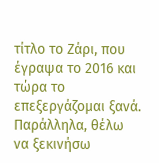τίτλο το Ζάρι, που έγραψα το 2016 και τώρα το επεξεργάζομαι ξανά. Παράλληλα, θέλω να ξεκινήσω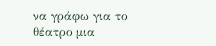να γράφω για το θέατρο μια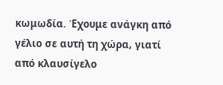κωμωδία. Έχουμε ανάγκη από γέλιο σε αυτή τη χώρα, γιατί από κλαυσίγελο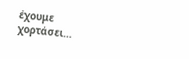έχουμε χορτάσει…